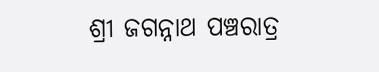ଶ୍ରୀ ଜଗନ୍ନାଥ ପଞ୍ଚରାତ୍ର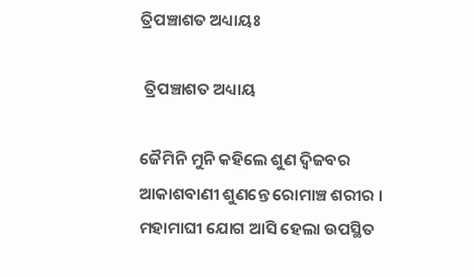ତ୍ରିପଞ୍ଚାଶତ ଅଧ୍ୟାୟଃ

 ତ୍ରିପଞ୍ଚାଶତ ଅଧ୍ୟାୟ

ଜୈମିନି ମୁନି କହିଲେ ଶୁଣ ଦ୍ଵିଜବର
ଆକାଶବାଣୀ ଶୁଣନ୍ତେ ରୋମାଞ୍ଚ ଶରୀର ।
ମହାମାଘୀ ଯୋଗ ଆସି ହେଲା ଉପସ୍ଥିତ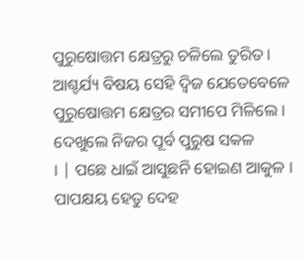ପୁରୁଷୋତ୍ତମ କ୍ଷେତ୍ରରୁ ଚଳିଲେ ତୁରିତ ।
ଆଶ୍ଚର୍ଯ୍ୟ ବିଷୟ ସେହି ଦ୍ଵିଜ ଯେତେବେଳେ
ପୁରୁଷୋତ୍ତମ କ୍ଷେତ୍ରର ସମୀପେ ମିଳିଲେ ।
ଦେଖୁଲେ ନିଜର ପୂର୍ବ ପୁରୁଷ ସକଳ
। | ପଛେ ଧାଇଁ ଆସୁଛନି ହୋଇଣ ଆକୁଳ ।
ପାପକ୍ଷୟ ହେତୁ ଦେହ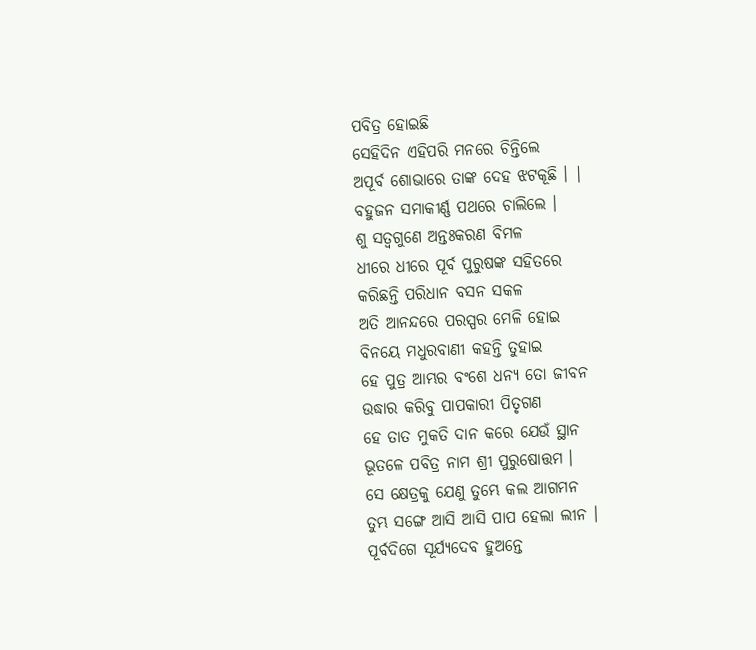ପବିତ୍ର ହୋଇଛି
ସେହିଦିନ ଏହିପରି ମନରେ ଚିନ୍ତିଲେ
ଅପୂର୍ବ ଶୋଭାରେ ତାଙ୍କ ଦେହ ଝଟକୂଛି । |
ବହୁଜନ ସମାକୀର୍ଣ୍ଣ ପଥରେ ଚାଲିଲେ ।
ଶୁ ସତ୍ଵଗୁଣେ ଅନ୍ତଃକରଣ ବିମଳ
ଧୀରେ ଧୀରେ ପୂର୍ବ ପୁରୁଷଙ୍କ ସହିତରେ
କରିଛନ୍ତି ପରିଧାନ ବସନ ସକଳ
ଅତି ଆନନ୍ଦରେ ପରସ୍ପର ମେଳି ହୋଇ
ବିନୟେ ମଧୁରବାଣୀ କହନ୍ତି ତୁହାଇ
ହେ ପୁତ୍ର ଆମ୍ଭର ବଂଶେ ଧନ୍ୟ ତୋ ଜୀବନ
ଉଦ୍ଧାର କରିବୁ ପାପକାରୀ ପିତୃଗଣ
ହେ ତାତ ମୁକତି ଦାନ କରେ ଯେଉଁ ସ୍ଥାନ
ଭୂତଳେ ପବିତ୍ର ନାମ ଶ୍ରୀ ପୁରୁଷୋତ୍ତମ ।
ସେ କ୍ଷେତ୍ରକୁ ଯେଣୁ ତୁମ୍ଭେ କଲ ଆଗମନ
ତୁମ୍ଭ ସଙ୍ଗେ ଆସି ଆସି ପାପ ହେଲା ଲୀନ ।
ପୂର୍ବଦିଗେ ସୂର୍ଯ୍ୟଦେବ ହୁଅନ୍ତେ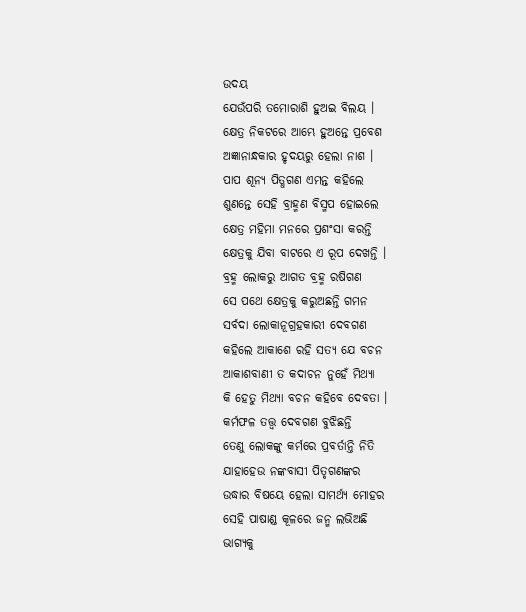ଉଦୟ
ଯେଉଁପରି ତମୋରାଶି ହୁଅଇ ବିଲୟ ।
କ୍ଷେତ୍ର ନିକଟରେ ଆମ୍ଭେ ହୁଅନ୍ତେ ପ୍ରବେଶ
ଅଜ୍ଞାନାନ୍ଧକାର ହୃଦୟରୁ ହେଲା ନାଶ ।
ପାପ ଶୂନ୍ୟ ପିତ୍ଧଗଣ ଏମନ୍ତ କହିଲେ
ଶୁଣନ୍ତେ ସେହି ବ୍ରାହ୍ମଣ ବିସ୍ମପ ହୋଇଲେ
କ୍ଷେତ୍ର ମହିମା ମନରେ ପ୍ରଶଂସା କରନ୍ତି
କ୍ଷେତ୍ରକୁ ଯିବା ବାଟରେ ଏ ରୂପ ଦେଖନ୍ତି ।
ବ୍ରହ୍ମ ଲୋକରୁ ଆଗତ ବ୍ରହ୍ମ ରଷିଗଣ
ସେ ପଥେ କ୍ଷେତ୍ରକୁ କରୁଅଛନ୍ତି ଗମନ
ସର୍ବଦା ଲୋକାନୂଗ୍ରହକାରୀ ଦେବଗଣ
କହିଲେ ଆକାଶେ ରହି ସତ୍ୟ ଯେ ବଚନ
ଆକାଶବାଣୀ ତ କଦାଚନ ନୁହେଁ ମିଥ୍ୟା
କି ହେତୁ ମିଥ୍ୟା ବଚନ କହିବେ ଦେବତା ।
କର୍ମଫଳ ତତ୍ତ୍ଵ ଦେବଗଣ ବୁଝିଛନ୍ତି
ତେଣୁ ଲୋକଙ୍କୁ କର୍ମରେ ପ୍ରବର୍ତାନ୍ତି ନିତି
ଯାହାହେଉ ନଙ୍କବାସୀ ପିତୃଗଣଙ୍କର
ଉଦ୍ଧାର ବିଷୟେ ହେଲା ସାମର୍ଥ୍ୟ ମୋହର
ସେହି ପାଷାଣ୍ଡ କୂଳରେ ଜନ୍ମ ଲଭିଅଛି
ଭାଗ୍ୟକୁ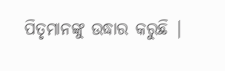ପିତୃମାନଙ୍କୁ ଉଦ୍ଧାର କରୁଛି |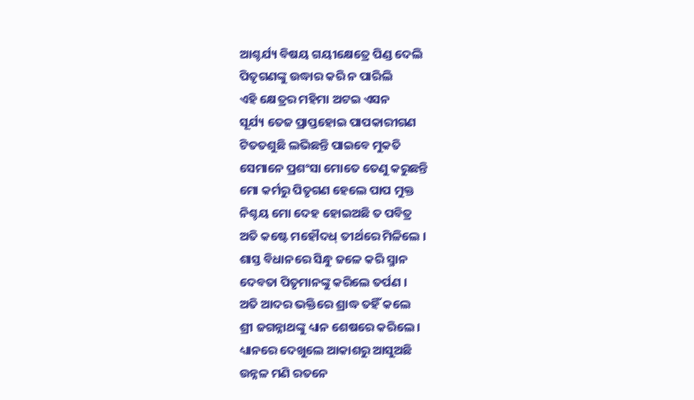ଆଶ୍ଚର୍ଯ୍ୟ ବିଷୟ ଗୟୀକ୍ଷେତ୍ରେ ପିଣ୍ଡ ଦେଲି
ପିତୃଗଣଙ୍କୁ ଉଦ୍ଧାର କରି ନ ପାରିଲି
ଏହି କ୍ଷେତ୍ରର ମହିମା ଅଟଇ ଏସନ
ସୂର୍ଯ୍ୟ ତେଜ ପ୍ରାପ୍ତହୋଇ ପାପକାରୀଗଣ
ଟିତତଶୁଛି ଲଭିଛନ୍ତି ପାଇବେ ମୁକତି
ସେମାନେ ପ୍ରଶଂସା ମୋତେ ତେଣୁ କରୁଛନ୍ତି
ମୋ କର୍ମରୁ ପିତୃଗଣ ହେଲେ ପାପ ମୁକ୍ତ
ନିଶ୍ଚୟ ମୋ ଦେହ ହୋଇଅଛି ତ ପବିତ୍ର
ଅତି କଷ୍ଟେ ମହୌଦଧ୍‌ ତୀର୍ଥରେ ମିଳିଲେ ।
ଶାସ୍ତ ବିଧାନରେ ସିନ୍ଧୁ ଜଳେ କରି ସ୍ମାନ
ଦେବତା ପିତୃମାନଙ୍କୁ କରିଲେ ତର୍ପଣ ।
ଅତି ଆଦର ଭକ୍ତିରେ ଶ୍ରାଦ୍ଧ ତହିଁ କଲେ
ଶ୍ରୀ ଜଗନ୍ନାଥଙ୍କୁ ଧ୍ୟାନ ଶେଷରେ କରିଲେ ।
ଧ୍ୟାନରେ ଦେଖୁଲେ ଆକାଶରୁ ଆସୁଅଛି
ଉନ୍ନଳ ମଣି ରତନେ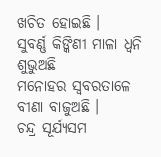ଖଚିତ ହୋଇଛି ।
ସୁବର୍ଣ୍ଣ କିଙ୍କିଣୀ ମାଳା ଧ୍ଵନି ଶୁଭୁଅଛି
ମନୋହର ସ୍ଵବରତାଳେ ବୀଣା ବାଜୁଅଛି ।
ଚନ୍ଦ୍ର ସୂର୍ଯ୍ୟସମ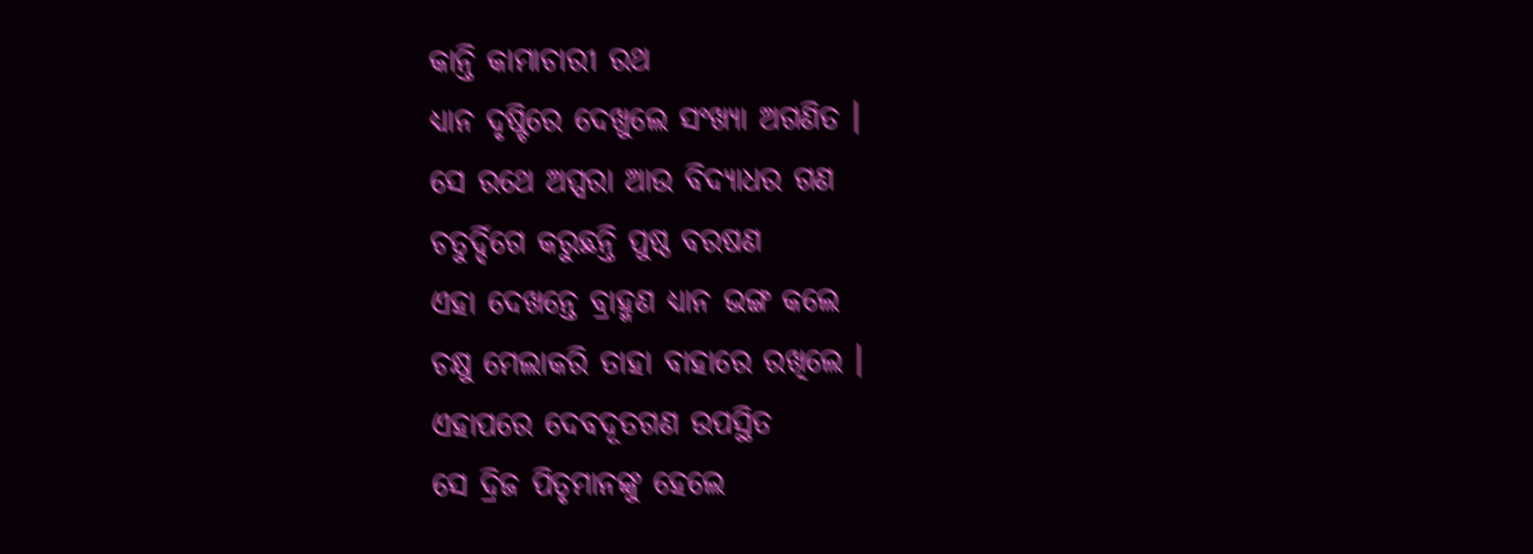କାନ୍ତି କାମାଚାରୀ ରଥ
ଧ୍ୟାନ ଦୃଷ୍ଟିରେ ଦେଖୁଲେ ସଂଖ୍ୟା ଅଗଣିତ ।
ସେ ରଥେ ଅପ୍ସରା ଆଉ ବିଦ୍ୟାଧର ଗଣ
ଚତୁର୍ଦ୍ଦିଗେ କରୁଛନ୍ତି ପୁଷ୍ଠ ବରଷଣ
ଏହା ଦେଖନ୍ତେ ବ୍ରାହ୍ମଣ ଧ୍ୟାନ ଭଙ୍ଗ କଲେ
ଚକ୍ଷୁ ମେଲାକରି ତାହା ବାହାରେ ରଖିଲେ ।
ଏହାପରେ ଦେବଦୂତଗଣ ଉପସ୍ଥିତ
ସେ ଦ୍ରିଜ ପିତୃମାନଙ୍କୁ ହେଲେ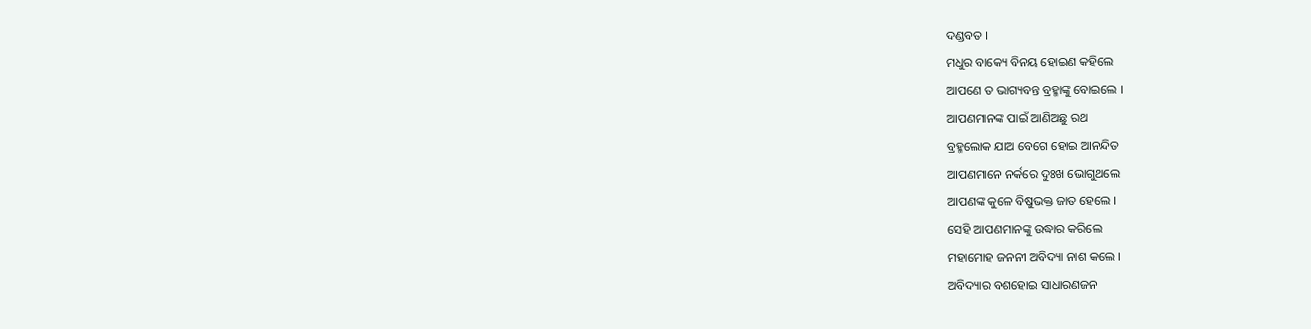ଦଣ୍ଡବତ ।
ମଧୁର ବାକ୍ୟେ ବିନୟ ହୋଇଣ କହିଲେ
ଆପଣେ ତ ଭାଗ୍ୟବନ୍ତ ବ୍ରହ୍ମାଙ୍କୁ ବୋଇଲେ ।
ଆପଣମାନଙ୍କ ପାଇଁ ଆଣିଅଛୁ ରଥ
ବ୍ରହ୍ମଲୋକ ଯାଅ ବେଗେ ହୋଇ ଆନନ୍ଦିତ
ଆପଣମାନେ ନର୍କରେ ଦୁଃଖ ଭୋଗୁଥଲେ
ଆପଣଙ୍କ କୁଳେ ବିଷୁଭକ୍ତ ଜାତ ହେଲେ ।
ସେହି ଆପଣମାନଙ୍କୁ ଉଦ୍ଧାର କରିଲେ
ମହାମୋହ ଜନନୀ ଅବିଦ୍ୟା ନାଶ କଲେ ।
ଅବିଦ୍ୟାର ବଶହୋଇ ସାଧାରଣଜନ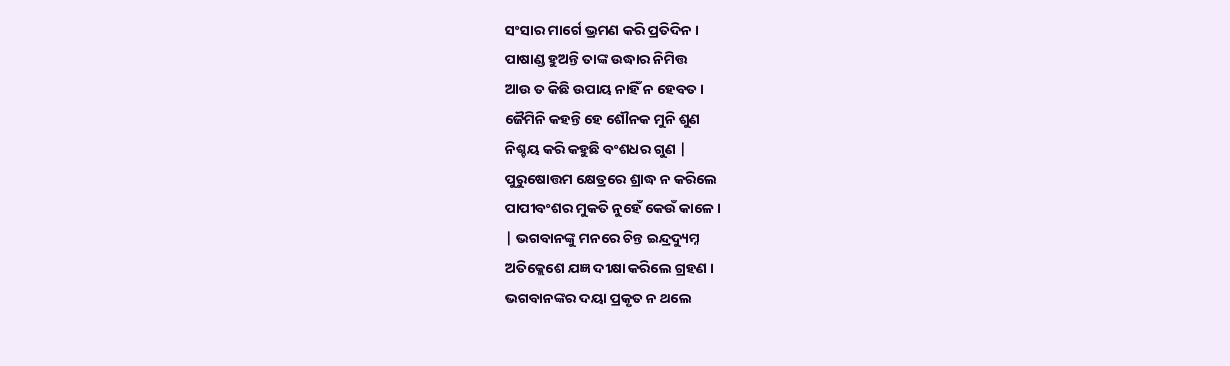ସଂସାର ମାର୍ଗେ ଭ୍ରମଣ କରି ପ୍ରତିଦିନ ।
ପାଷାଣ୍ଡ ହୁଅନ୍ତି ତାଙ୍କ ଉଦ୍ଧାର ନିମିତ୍ତ
ଆଉ ତ କିଛି ଉପାୟ ନାହିଁ ନ ହେବତ ।
ଜୈମିନି କହନ୍ତି ହେ ଶୌନକ ମୁନି ଶୁଣ
ନିଶ୍ଚୟ କରି କହୁଛି ବଂଶଧର ଗୁଣ |
ପୁରୁଷୋତ୍ତମ କ୍ଷେତ୍ରରେ ଶ୍ରାଦ୍ଧ ନ କରିଲେ
ପାପୀବଂଶର ମୁକତି ନୁହେଁ କେଉଁ କାଳେ ।
| ଭଗବାନଙ୍କୁ ମନରେ ଚିନ୍ତ ଇନ୍ଦ୍ରଦ୍ୟୁମ୍ନ
ଅତିକ୍ଲେଶେ ଯଜ୍ଞ ଦୀକ୍ଷା କରିଲେ ଗ୍ରହଣ ।
ଭଗବାନଙ୍କର ଦୟା ପ୍ରକୃତ ନ ଥଲେ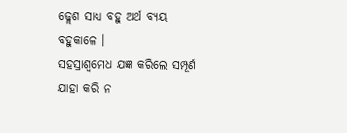ଢ୍ଲେଶ ସାଧ୍ୟ ବହୁ ଅର୍ଥ ବ୍ୟୟ ବହୁକାଳେ ।
ସହସ୍ରାଶ୍ଵମେଧ ଯଜ୍ଞ କରିଲେ ସମ୍ପୂର୍ଣ
ଯାହା କରି ନ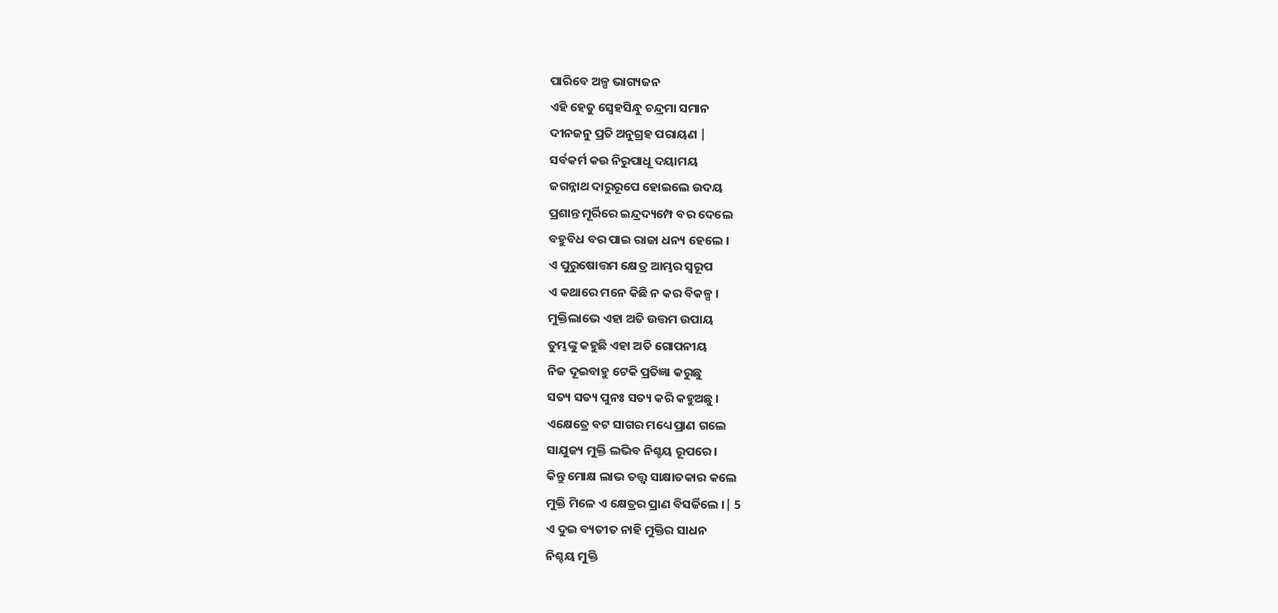ପାରିବେ ଅଳ୍ପ ଭାଗ୍ୟଜନ
ଏହି ହେତୁ ସ୍ବେହସିନ୍ଧୁ ଚନ୍ଦ୍ରମା ସମାନ
ଦୀନଜନୁ ପ୍ରତି ଅନୁଗ୍ରହ ପରାୟଣ |
ସର୍ବକର୍ମ କଉ ନିରୁପାଧୂ ଦୟାମୟ
ଜଗନ୍ନାଥ ଦାରୁରୂପେ ହୋଇଲେ ଉଦୟ
ପ୍ରଶାନ୍ତ ମୂର୍ରିରେ ଇନ୍ଦ୍ରଦ୍ୟମ୍ପେ ବର ଦେଲେ
ବହୁବିଧ ବର ପାଇ ରାଜା ଧନ୍ୟ ହେଲେ ।
ଏ ପୁରୁଷୋତ୍ତମ କ୍ଷେତ୍ର ଆମ୍ଭର ସ୍ଵରୂପ
ଏ କଥାରେ ମନେ କିଛି ନ କର ବିକଳ୍ପ ।
ମୁକ୍ତିଲାଭେ ଏହା ଅତି ଉତ୍ତମ ଉପାୟ
ତୁମ୍ଭଙ୍କୁ କହୁଛି ଏହା ଅତି ଗୋପନୀୟ
ନିଜ ଦୂଇବାହୁ ଟେକି ପ୍ରତିଜ୍ଞା କରୁଛୁ
ସତ୍ୟ ସତ୍ୟ ପୁନଃ ସତ୍ୟ କରି କହୁଅଛୁ ।
ଏକ୍ଷେତ୍ରେ ବଟ ସାଗର ମଧ୍ୟେ ପ୍ରାଣ ଗଲେ
ସାଯୁଜ୍ୟ ମୁକ୍ତି ଲଭିବ ନିଶ୍ଚୟ ରୂପରେ ।
କିନ୍ତୁ ମୋକ୍ଷ ଲାଭ ତତ୍ତ୍ଵ ସାକ୍ଷାତକାର କଲେ
ମୁକ୍ତି ମିଳେ ଏ କ୍ଷେତ୍ରର ପ୍ରାଣ ବିସର୍ଜିଲେ ।| 5
ଏ ଦୁଇ ବ୍ୟତୀତ ନାହି ମୁକ୍ତିର ସାଧନ
ନିଶ୍ଚୟ ମୁକ୍ତି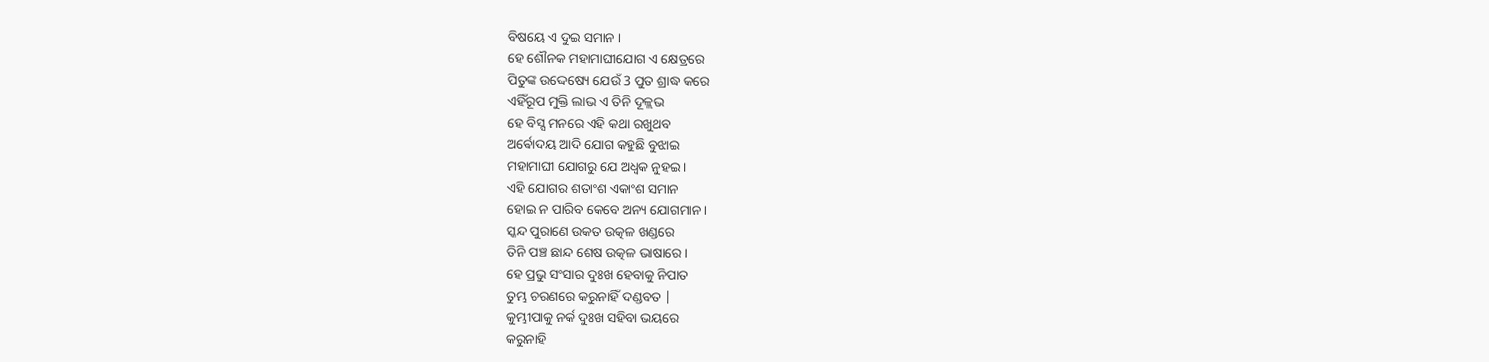ବିଷୟେ ଏ ଦୁଇ ସମାନ ।
ହେ ଶୌନକ ମହାମାଘୀଯୋଗ ଏ କ୍ଷେତ୍ରରେ
ପିତୁଙ୍କ ଉଦ୍ଦେଷ୍ୟେ ଯେଉଁ 3 ପୁତ ଶ୍ରାଦ୍ଧ କରେ
ଏହିଁରୂପ ମୁକ୍ତି ଲାଭ ଏ ତିନି ଦୂଳ୍ଲଭ
ହେ ବିସ୍ସ ମନରେ ଏହି କଥା ରଖୁଥବ
ଅର୍ଵୋଦୟ ଆଦି ଯୋଗ କହୁଛି ବୁଝାଇ
ମହାମାଘୀ ଯୋଗରୁ ଯେ ଅଧ୍ବକ ନୁହଇ ।
ଏହି ଯୋଗର ଶତାଂଶ ଏକାଂଶ ସମାନ
ହୋଇ ନ ପାରିବ କେବେ ଅନ୍ୟ ଯୋଗମାନ ।
ସ୍କନ୍ଦ ପୁରାଣେ ଉକତ ଉତ୍କଳ ଖଣ୍ଡରେ
ତିନି ପଞ୍ଚ ଛାନ୍ଦ ଶେଷ ଉତ୍କଳ ଭାଷାରେ ।
ହେ ପ୍ରଭୁ ସଂସାର ଦୁଃଖ ହେବାକୁ ନିପାତ
ତୁମ୍ଭ ଚରଣରେ କରୁନାହିଁ ଦଣ୍ଡବତ |
କୁମ୍ଭୀପାକୁ ନର୍କ ଦୁଃଖ ସହିବା ଭୟରେ
କରୁନାହି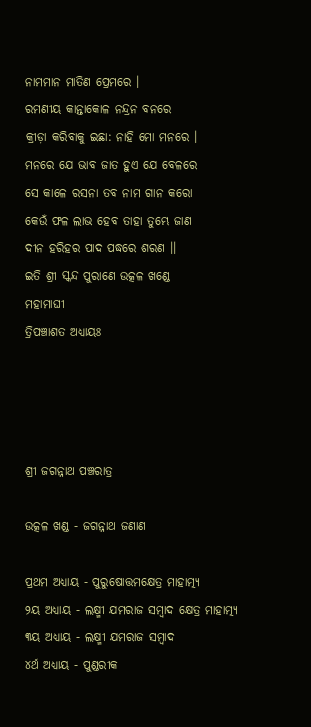ନାମମାନ ମାତିଣ ପ୍ରେମରେ ।
ରମଣୀୟ କାନ୍ତାକୋଳ ନନ୍ଦ୍ରନ ବନରେ
କ୍ରୀଡ଼ା କରିବାକୁ ଇଛା: ନାହି ମୋ ମନରେ ।
ମନରେ ଯେ ଭାବ ଜାତ ହୁଏ ଯେ ବେଳରେ
ସେ କାଳେ ରସନା ତବ ନାମ ଗାନ କରୋ
କେଉଁ ଫଳ ଲାଭ ହେବ ତାହା ତୁମ୍ଭେ ଜାଣ
ଦୀନ ହରିହର ପାଦ ପଦ୍ଧରେ ଶରଣ ।।
ଇତି ଶ୍ରୀ ସ୍କନ୍ଦ ପୁରାଣେ ଉତ୍କଳ ଖଣ୍ଡେ
ମହାମାଘୀ
ତ୍ରିପଞ୍ଚାଶତ ଅଧ୍ୟାୟଃ




ଶ୍ରୀ ଜଗନ୍ନାଥ ପଞ୍ଚରାତ୍ର

ଉତ୍କଳ ଖଣ୍ଡ - ଜଗନ୍ନାଥ ଜଣାଣ

ପ୍ରଥମ ଅଧ୍ୟାୟ - ପୁରୁଷୋତ୍ତମକ୍ଷେତ୍ର ମାହାତ୍ମ୍ୟ
୨ୟ ଅଧ୍ୟାୟ - ଲକ୍ଷ୍ମୀ ଯମରାଜ ସମ୍ବାଦ କ୍ଷେତ୍ର ମାହାତ୍ମ୍ୟ
୩ୟ ଅଧ୍ୟାୟ - ଲକ୍ଷ୍ମୀ ଯମରାଜ ସମ୍ବାଦ
୪ର୍ଥ ଅଧ୍ୟାୟ - ପୁଣ୍ଡରୀକ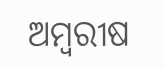ଅମ୍ବରୀଷ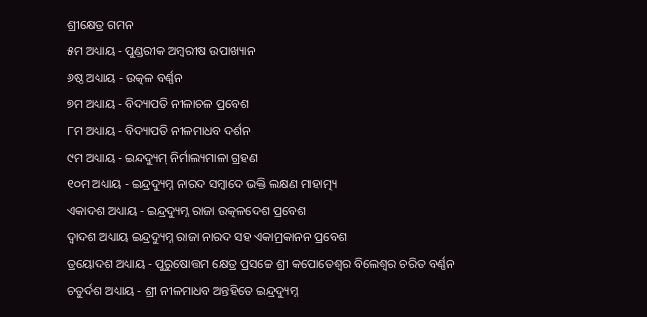ଶ୍ରୀକ୍ଷେତ୍ର ଗମନ
୫ମ ଅଧ୍ୟାୟ - ପୁଣ୍ଡରୀକ ଅମ୍ବରୀଷ ଉପାଖ୍ୟାନ
୬ଷ୍ଠ ଅଧ୍ୟାୟ - ଉତ୍କଳ ବର୍ଣ୍ଣନ
୭ମ ଅଧ୍ୟାୟ - ବିଦ୍ୟାପତି ନୀଳାଚଳ ପ୍ରବେଶ
୮ମ ଅଧ୍ୟାୟ - ବିଦ୍ୟାପତି ନୀଳମାଧବ ଦର୍ଶନ
୯ମ ଅଧ୍ୟାୟ - ଇନ୍ଦଦ୍ୟୁମ୍ ନିର୍ମାଲ୍ୟମାଳା ଗ୍ରହଣ
୧୦ମ ଅଧ୍ୟାୟ - ଇନ୍ଦ୍ରଦ୍ୟୁମ୍ନ ନାରଦ ସମ୍ବାଦେ ଭକ୍ତି ଲକ୍ଷଣ ମାହାତ୍ମ୍ୟ
ଏକାଦଶ ଅଧ୍ୟାୟ - ଇନ୍ଦ୍ରଦ୍ୟୁମ୍ନ ରାଜା ଉତ୍କଳଦେଶ ପ୍ରବେଶ
ଦ୍ବାଦଶ ଅଧ୍ୟାୟ ଇନ୍ଦ୍ରଦ୍ୟୁମ୍ନ ରାଜା ନାରଦ ସହ ଏକାମ୍ରକାନନ ପ୍ରବେଶ
ତ୍ରୟୋଦଶ ଅଧ୍ୟାୟ - ପୁରୁଷୋତ୍ତମ କ୍ଷେତ୍ର ପ୍ରସଚ୍ଚେ ଶ୍ରୀ କପୋତେଶ୍ଵର ବିଲେଶ୍ଵର ଚରିତ ବର୍ଣ୍ଣନ
ଚତୁର୍ଦଶ ଅଧ୍ୟାୟ - ଶ୍ରୀ ନୀଳମାଧବ ଅନ୍ତହିତେ ଇନ୍ଦ୍ରଦ୍ୟୁମ୍ନ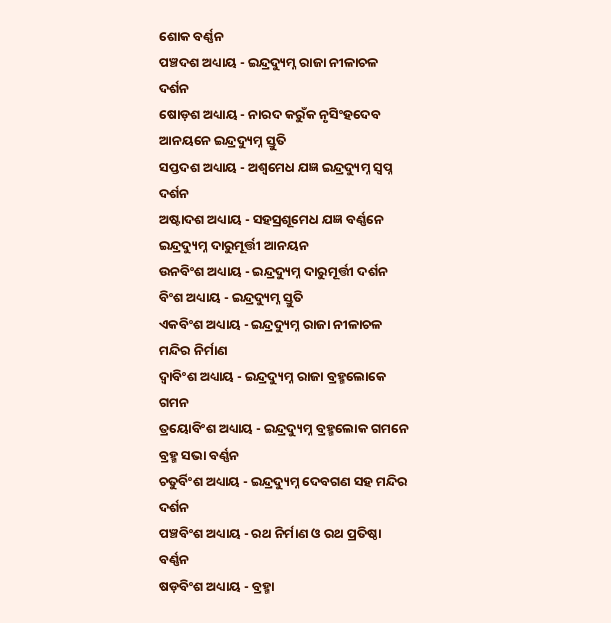ଶୋକ ବର୍ଣ୍ଣନ
ପଞ୍ଚଦଶ ଅଧ୍ୟାୟ - ଇନ୍ଦ୍ରଦ୍ୟୁମ୍ନ ରାଜା ନୀଳାଚଳ ଦର୍ଶନ
ଷୋଡ଼ଶ ଅଧ୍ୟାୟ - ନାରଦ କରୁଁକ ନୃସିଂହଦେବ ଆନୟନେ ଇନ୍ଦ୍ରଦ୍ୟୁମ୍ନ ସ୍ତୁତି
ସପ୍ତଦଶ ଅଧ୍ୟାୟ - ଅଶ୍ଵମେଧ ଯଜ୍ଞ ଇନ୍ଦ୍ରଦ୍ୟୁମ୍ନ ସ୍ଵପ୍ନ ଦର୍ଶନ
ଅଷ୍ଟାଦଶ ଅଧ୍ୟାୟ - ସହସ୍ରଶୂମେଧ ଯଜ୍ଞ ବର୍ଣ୍ଣନେ ଇନ୍ଦ୍ରଦ୍ୟୁମ୍ନ ଦାରୁମୂର୍ତ୍ତୀ ଆନୟନ
ଉନବିଂଶ ଅଧ୍ୟାୟ - ଇନ୍ଦ୍ରଦ୍ୟୁମ୍ନ ଦାରୁମୂର୍ତ୍ତୀ ଦର୍ଶନ
ବିଂଶ ଅଧ୍ୟାୟ - ଇନ୍ଦ୍ରଦ୍ୟୁମ୍ନ ସ୍ତୁତି
ଏକବିଂଶ ଅଧ୍ୟାୟ - ଇନ୍ଦ୍ରଦ୍ୟୁମ୍ନ ରାଜା ନୀଳାଚଳ ମନ୍ଦିର ନିର୍ମାଣ
ଦ୍ଵାବିଂଶ ଅଧ୍ୟାୟ - ଇନ୍ଦ୍ରଦ୍ୟୁମ୍ନ ରାଜା ବ୍ରହ୍ମଲୋକେ ଗମନ
ତ୍ରୟୋବିଂଶ ଅଧ୍ୟାୟ - ଇନ୍ଦ୍ରଦ୍ୟୁମ୍ନ ବ୍ରହ୍ମଲୋକ ଗମନେ ବ୍ରହ୍ମ ସଭା ବର୍ଣ୍ଣନ
ଚତୁର୍ବିଂଶ ଅଧ୍ୟାୟ - ଇନ୍ଦ୍ରଦ୍ୟୁମ୍ନ ଦେବଗଣ ସହ ମନ୍ଦିର ଦର୍ଶନ
ପଞ୍ଚବିଂଶ ଅଧ୍ୟାୟ - ରଥ ନିର୍ମାଣ ଓ ରଥ ପ୍ରତିଷ୍ଠା ବର୍ଣ୍ଣନ
ଷଡ଼ବିଂଶ ଅଧ୍ୟାୟ - ବ୍ରହ୍ମା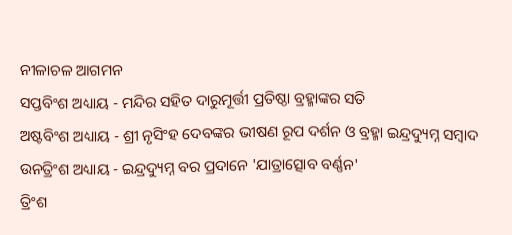ନୀଳାଚଳ ଆଗମନ
ସପ୍ତବିଂଶ ଅଧ୍ୟାୟ - ମନ୍ଦିର ସହିତ ଦାରୁମୂର୍ତ୍ତୀ ପ୍ରତିଷ୍ଠା ବ୍ରହ୍ମାଙ୍କର ସତି
ଅଷ୍ଟବିଂଶ ଅଧ୍ୟାୟ - ଶ୍ରୀ ନୃସିଂହ ଦେବଙ୍କର ଭୀଷଣ ରୂପ ଦର୍ଶନ ଓ ବ୍ରହ୍ମା ଇନ୍ଦ୍ରଦ୍ୟୁମ୍ନ ସମ୍ବାଦ
ଉନତ୍ରିଂଶ ଅଧ୍ୟାୟ - ଇନ୍ଦ୍ରଦ୍ୟୁମ୍ନ ବର ପ୍ରଦାନେ 'ଯାତ୍ରାତ୍ସୋବ ବର୍ଣ୍ଣନ'
ତ୍ରିଂଶ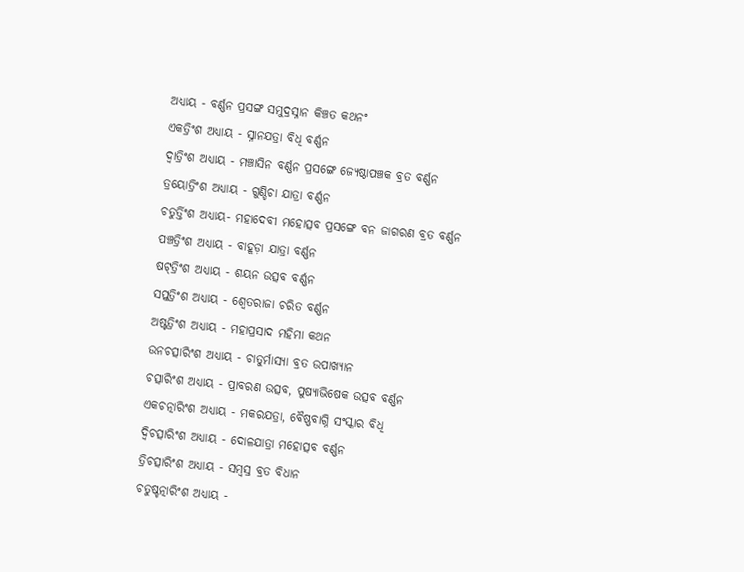ଅଧ୍ୟାୟ - ବର୍ଣ୍ଣନ ପ୍ରସଙ୍ଗ ସମୁଦ୍ରସ୍ନାନ କିଞ୍ଚତ କଥନଂ
ଏକତ୍ରିଂଶ ଅଧ୍ୟାୟ - ସ୍ନାନଯତ୍ରା ବିଧି ବର୍ଣ୍ଣନ
ଦ୍ଵାତ୍ରିଂଶ ଅଧ୍ୟାୟ - ମଞ୍ଚାସିନ ବର୍ଣ୍ଣନ ପ୍ରସଙ୍ଗେ ଜ୍ୟେଷ୍ଠାପଞ୍ଚକ ବ୍ରତ ବର୍ଣ୍ଣନ
ତ୍ରୟୋତ୍ରିଂଶ ଅଧ୍ୟାୟ - ଗୁଣ୍ଡିଚା ଯାତ୍ରା ବର୍ଣ୍ଣନ
ଚତୁର୍ତ୍ତିଂଶ ଅଧ୍ୟାୟ- ମହାଦେବୀ ମହୋତ୍ସବ ପ୍ରସଙ୍ଗେ ବନ ଜାଗରଣ ବ୍ରତ ବର୍ଣ୍ଣନ
ପଞ୍ଚତ୍ରିଂଶ ଅଧ୍ୟାୟ - ବାହୂଡ଼ା ଯାତ୍ରା ବର୍ଣ୍ଣନ
ଷଟ୍‌ତ୍ରିଂଶ ଅଧ୍ୟାୟ - ଶୟନ ଉତ୍ସବ ବର୍ଣ୍ଣନ
ସପ୍ତତ୍ରିଂଶ ଅଧ୍ୟାୟ - ଶ୍ଵେତରାଜା ଚରିତ ବର୍ଣ୍ଣନ
ଅଷ୍ଟତ୍ରିଂଶ ଅଧ୍ୟାୟ - ମହାପ୍ରସାଦ ମହିମା କଥନ
ଉନଚତ୍ସାରିଂଶ ଅଧ୍ୟାୟ - ଚାତୁର୍ମାସ୍ୟା ବ୍ରତ ଉପାଖ୍ୟାନ
ଚତ୍ସାରିଂଶ ଅଧ୍ୟାୟ - ପ୍ରାବରଣ ଉତ୍ସବ, ପୁଷ୍ୟାଭିଷେକ ଉତ୍ସବ ବର୍ଣ୍ଣନ
ଏକଚତ୍ନାରିଂଶ ଅଧ୍ୟାୟ - ମକରଯତ୍ରା, ବୈଷ୍ଣବାଗ୍ନି ସଂସ୍କାର ବିଧି
ଦ୍ଵିଚତ୍ସାରିଂଶ ଅଧ୍ୟାୟ - ଦୋଳଯାତ୍ରା ମହୋତ୍ସବ ବର୍ଣ୍ଣନ
ତ୍ରିଚତ୍ସାରିଂଶ ଅଧ୍ୟାୟ - ସମ୍ବସ୍ର ବ୍ରତ ବିଧାନ
ଚତୁଷ୍ଚତ୍ନାରିଂଶ ଅଧ୍ୟାୟ -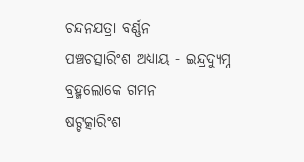ଚନ୍ଦନଯତ୍ରା ବର୍ଣ୍ଣନ
ପଞ୍ଚଚତ୍ସାରିଂଶ ଅଧ୍ୟାୟ - ଇନ୍ଦ୍ରଦ୍ୟୁମ୍ନ ବ୍ରହ୍ମଲୋକେ ଗମନ
ଷଟ୍ଚତ୍କାରିଂଶ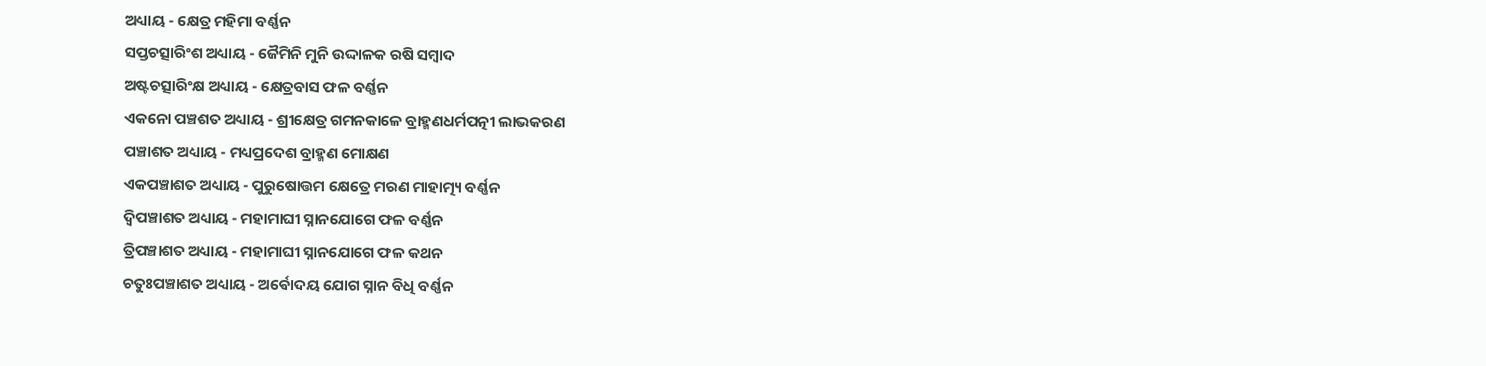ଅଧ୍ୟାୟ - କ୍ଷେତ୍ର ମହିମା ବର୍ଣ୍ଣନ
ସପ୍ତଚତ୍ସାରିଂଶ ଅଧ୍ୟାୟ - ଜୈମିନି ମୁନି ଉଦ୍ଦାଳକ ରଷି ସମ୍ବାଦ
ଅଷ୍ଟଚତ୍ସାରିଂକ୍ଷ ଅଧ୍ୟାୟ - କ୍ଷେତ୍ରବାସ ଫଳ ବର୍ଣ୍ଣନ
ଏକନୋ ପଞ୍ଚଶତ ଅଧ୍ୟାୟ - ଶ୍ରୀକ୍ଷେତ୍ର ଗମନକାଳେ ବ୍ରାହ୍ମଣଧର୍ମପତ୍ନୀ ଲାଭକରଣ
ପଞ୍ଚାଶତ ଅଧ୍ୟାୟ - ମଧ୍ୟପ୍ରଦେଶ ବ୍ରାହ୍ମଣ ମୋକ୍ଷଣ
ଏକପଞ୍ଚାଶତ ଅଧ୍ୟାୟ - ପୁରୁଷୋତ୍ତମ କ୍ଷେତ୍ରେ ମରଣ ମାହାତ୍ମ୍ୟ ବର୍ଣ୍ଣନ
ଦ୍ଵିପଞ୍ଚାଶତ ଅଧ୍ୟାୟ - ମହାମାଘୀ ସ୍ନାନଯୋଗେ ଫଳ ବର୍ଣ୍ଣନ
ତ୍ରିପଞ୍ଚାଶତ ଅଧ୍ୟାୟ - ମହାମାଘୀ ସ୍ନାନଯୋଗେ ଫଳ କଥନ
ଚତୁଃପଞ୍ଚାଶତ ଅଧ୍ୟାୟ - ଅର୍ଵୋଦୟ ଯୋଗ ସ୍ନାନ ବିଧି ବର୍ଣ୍ଣନ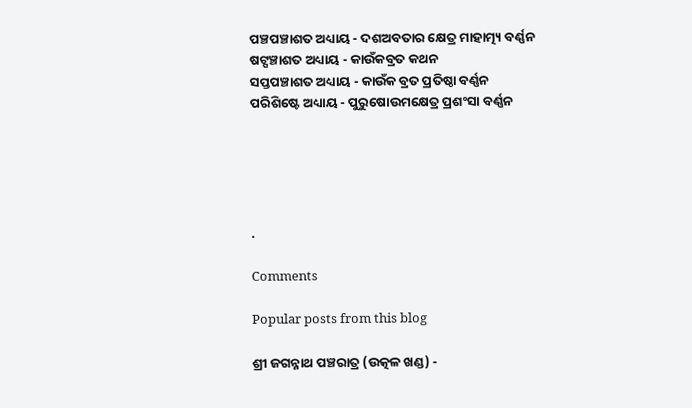ପଞ୍ଚପଞ୍ଚାଶତ ଅଧ୍ୟାୟ - ଦଶଅବତାର କ୍ଷେତ୍ର ମାହାତ୍ମ୍ୟ ବର୍ଣ୍ଣନ
ଷଟ୍ପଞ୍ଚାଶତ ଅଧ୍ୟାୟ - କାଉଁକବ୍ରତ କଥନ
ସପ୍ତପଞ୍ଚାଶତ ଅଧ୍ୟାୟ - କାଉଁକ ବ୍ରତ ପ୍ରତିଷ୍ଠା ବର୍ଣ୍ଣନ
ପରିଶିଷ୍ଟେ ଅଧ୍ୟାୟ - ପୁରୁଷୋଉମକ୍ଷେତ୍ର ପ୍ରଶଂସା ବର୍ଣ୍ଣନ





.

Comments

Popular posts from this blog

ଶ୍ରୀ ଜଗନ୍ନାଥ ପଞ୍ଚରାତ୍ର (ଉତ୍କଳ ଖଣ୍ଡ) -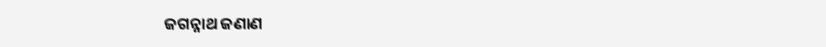ଜଗନ୍ନାଥ ଜଣାଣ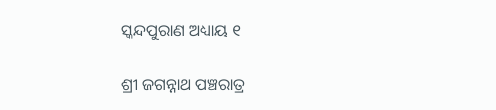ସ୍କନ୍ଦପୁରାଣ ଅଧ୍ୟାୟ ୧

ଶ୍ରୀ ଜଗନ୍ନାଥ ପଞ୍ଚରାତ୍ର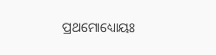ପ୍ରଥମୋଧ୍ୟୋୟଃ